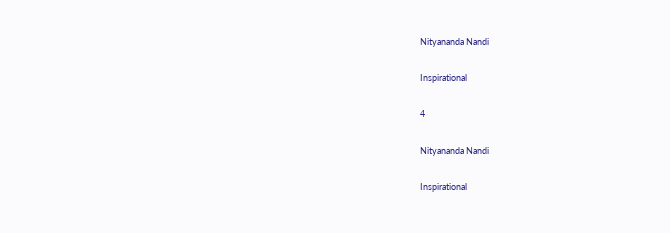Nityananda Nandi

Inspirational

4

Nityananda Nandi

Inspirational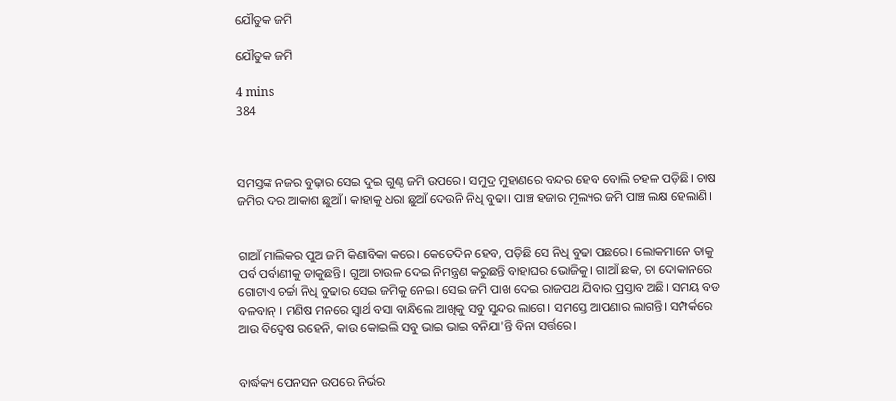ଯୌତୁକ ଜମି

ଯୌତୁକ ଜମି

4 mins
384



ସମସ୍ତଙ୍କ ନଜର ବୁଢ଼ାର ସେଇ ଦୁଇ ଗୁଣ୍ଠ ଜମି ଉପରେ। ସମୁଦ୍ର ମୁହାଣରେ ବନ୍ଦର ହେବ ବୋଲି ଚହଳ ପଡ଼ିଛି। ଚାଷ ଜମିର ଦର ଆକାଶ ଛୁଆଁ। କାହାକୁ ଧରା ଛୁଆଁ ଦେଉନି ନିଧି ବୁଢା। ପାଞ୍ଚ ହଜାର ମୂଲ୍ୟର ଜମି ପାଞ୍ଚ ଲକ୍ଷ ହେଲାଣି।


ଗାଆଁ ମାଲିକର ପୁଅ ଜମି କିଣାବିକା କରେ। କେତେଦିନ ହେବ, ପଡ଼ିଛି ସେ ନିଧି ବୁଢା ପଛରେ। ଲୋକମାନେ ତାକୁ ପର୍ବ ପର୍ବାଣୀକୁ ଡାକୁଛନ୍ତି। ଗୁଆ ଚାଉଳ ଦେଇ ନିମନ୍ତ୍ରଣ କରୁଛନ୍ତି ବାହାଘର ଭୋଜିକୁ। ଗାଆଁ ଛକ, ଚା ଦୋକାନରେ ଗୋଟାଏ ଚର୍ଚ୍ଚା ନିଧି ବୁଢାର ସେଇ ଜମିକୁ ନେଇ। ସେଇ ଜମି ପାଖ ଦେଇ ରାଜପଥ ଯିବାର ପ୍ରସ୍ତାବ ଅଛି। ସମୟ ବଡ ବଳବାନ୍ । ମଣିଷ ମନରେ ସ୍ବାର୍ଥ ବସା ବାନ୍ଧିଲେ ଆଖିକୁ ସବୁ ସୁନ୍ଦର ଲାଗେ। ସମସ୍ତେ ଆପଣାର ଲାଗନ୍ତି। ସମ୍ପର୍କରେ ଆଉ ବିଦ୍ୱେଷ ରହେନି, କାଉ କୋଇଲି ସବୁ ଭାଇ ଭାଇ ବନିଯା'ନ୍ତି ବିନା ସର୍ତ୍ତରେ।


ବାର୍ଦ୍ଧକ୍ୟ ପେନସନ ଉପରେ ନିର୍ଭର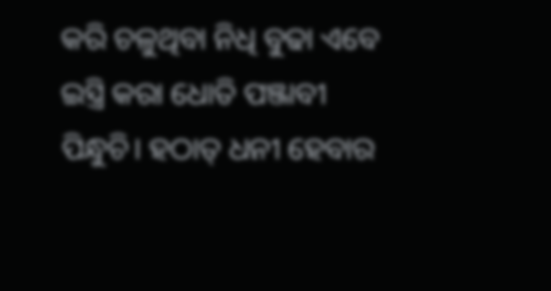କରି ଚଳୁଥିବା ନିଧି ବୁଢା ଏବେ ଇସ୍ତ୍ରି କରା ଧୋତି ପଞ୍ଜାବୀ ପିନ୍ଧୁଚି। ହଠାତ୍ ଧନୀ ହେବାର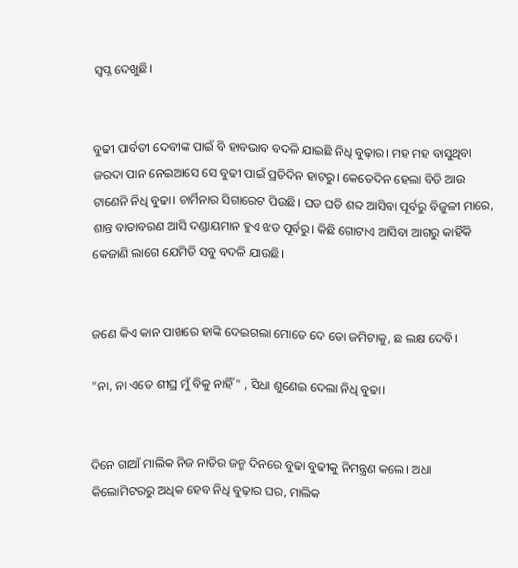ସ୍ବପ୍ନ ଦେଖୁଛି।


ବୁଢୀ ପାର୍ବତୀ ଦେବୀଙ୍କ ପାଇଁ ବି ହାବଭାବ ବଦଳି ଯାଇଛି ନିଧି ବୁଢ଼ାର। ମହ ମହ ବାସୁଥିବା ଜରଦା ପାନ ନେଇଆସେ ସେ ବୁଢୀ ପାଇଁ ପ୍ରତିଦିନ ହାଟରୁ। କେତେଦିନ ହେଲା ବିଡି ଆଉ ଟାଣେନି ନିଧି ବୁଢା। ଚାର୍ମିନାର ସିଗାରେଟ ପିଉଛି। ଘଡ ଘଡି ଶବ୍ଦ ଆସିବା ପୂର୍ବରୁ ବିଜୁଳୀ ମାରେ, ଶାନ୍ତ ବାତାବରଣ ଆସି ଦଣ୍ଡାୟମାନ ହୁଏ ଝଡ ପୂର୍ବରୁ। କିଛି ଗୋଟାଏ ଆସିବା ଆଗରୁ କାହିଁକି କେଜାଣି ଲାଗେ ଯେମିତି ସବୁ ବଦଳି ଯାଉଛି।


ଜଣେ କିଏ କାନ ପାଖରେ ହାଙ୍କି ଦେଇଗଲା ମୋତେ ଦେ ତୋ ଜମିଟାକୁ, ଛ ଲକ୍ଷ ଦେବି।

"ନା, ନା ଏତେ ଶୀଘ୍ର ମୁଁ ବିକୁ ନାହିଁ" , ସିଧା ଶୁଣେଇ ଦେଲା ନିଧି ବୁଢା।


ଦିନେ ଗାଆଁ ମାଲିକ ନିଜ ନାତିର ଜନ୍ମ ଦିନରେ ବୁଢା ବୁଢୀକୁ ନିମନ୍ତ୍ରଣ କଲେ। ଅଧା କିଲୋମିଟରରୁ ଅଧିକ ହେବ ନିଧି ବୁଢ଼ାର ଘର, ମାଲିକ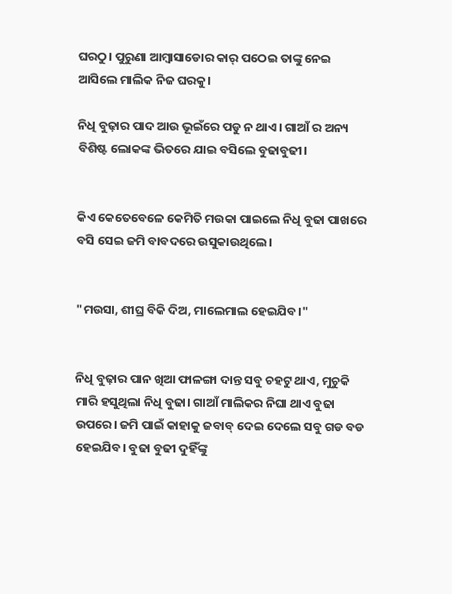ଘରଠୁ। ପୁରୁଣା ଆମ୍ବାସାଡୋର କାର୍ ପଠେଇ ତାଙ୍କୁ ନେଇ ଆସିଲେ ମାଲିକ ନିଜ ଘରକୁ।

ନିଧି ବୁଢ଼ାର ପାଦ ଆଉ ଭୂଇଁରେ ପଡୁ ନ ଥାଏ। ଗାଆଁ ର ଅନ୍ୟ ବିଶିଷ୍ଟ ଲୋକଙ୍କ ଭିତରେ ଯାଇ ବସିଲେ ବୁଢାବୁଢୀ।


କିଏ କେତେବେଳେ କେମିତି ମଉକା ପାଇଲେ ନିଧି ବୁଢା ପାଖରେ ବସି ସେଇ ଜମି ବାବଦରେ ଉସୁକାଉଥିଲେ।


"ମଉସା, ଶୀଘ୍ର ବିକି ଦିଅ, ମାଲେମାଲ ହେଇଯିବ।"


ନିଧି ବୁଢ଼ାର ପାନ ଖିଆ ଫାଳଙ୍ଗା ଦାନ୍ତ ସବୁ ଚହଟୁ ଥାଏ, ମୁଚୁକି ମାରି ହସୁଥିଲା ନିଧି ବୁଢା। ଗାଆଁ ମାଲିକର ନିଘା ଥାଏ ବୁଢା ଉପରେ। ଜମି ପାଇଁ କାହାକୁ ଜବାବ୍ ଦେଇ ଦେଲେ ସବୁ ଗଡ ବଡ ହେଇଯିବ। ବୁଢା ବୁଢୀ ଦୁହିଁଙ୍କୁ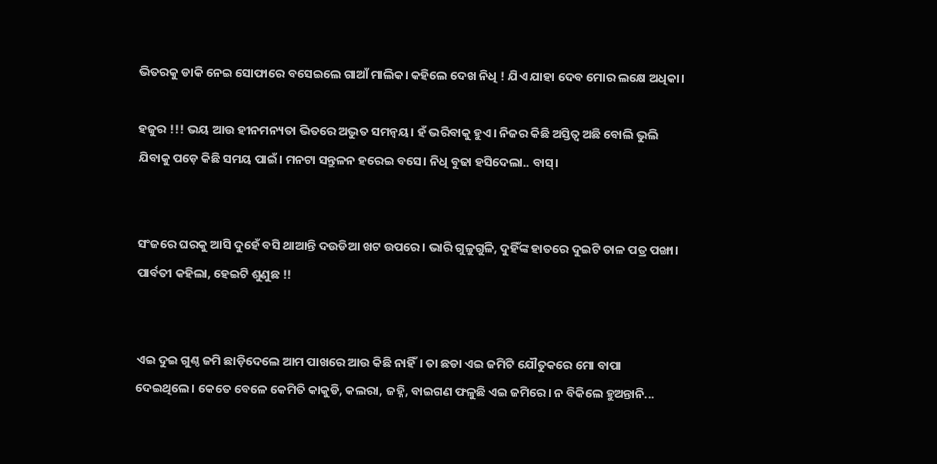ଭିତରକୁ ଡାକି ନେଇ ସୋଫାରେ ବସେଇଲେ ଗାଆଁ ମାଲିକ। କହିଲେ ଦେଖ ନିଧି ! ଯିଏ ଯାହା ଦେବ ମୋର ଲକ୍ଷେ ଅଧିକା।

ହଜୁର !!! ଭୟ ଆଉ ହୀନମନ୍ୟତା ଭିତରେ ଅଦ୍ଭୁତ ସମନ୍ଵୟ। ହଁ ଭରିବାକୁ ହୁଏ। ନିଜର କିଛି ଅସ୍ତିତ୍ଵ ଅଛି ବୋଲି ଭୁଲି ଯିବାକୁ ପଡ଼େ କିଛି ସମୟ ପାଇଁ। ମନଟା ସନ୍ତୁଳନ ହରେଇ ବସେ। ନିଧି ବୁଢା ହସିଦେଲା.. ବାସ୍।


ସଂଜରେ ଘରକୁ ଆସି ଦୁହେଁ ବସି ଥାଆନ୍ତି ଦଉଡିଆ ଖଟ ଉପରେ। ଭାରି ଗୁଳୁଗୁଳି, ଦୁହିଁଙ୍କ ହାତରେ ଦୁଇଟି ତାଳ ପତ୍ର ପଙ୍ଖା। ପାର୍ବତୀ କହିଲା, ହେଇଟି ଶୁଣୁଛ !!


ଏଇ ଦୁଇ ଗୁଣ୍ଠ ଜମି ଛାଡ଼ିଦେଲେ ଆମ ପାଖରେ ଆଉ କିଛି ନାହିଁ। ତା ଛଡା ଏଇ ଜମିଟି ଯୌତୁକରେ ମୋ ବାପା ଦେଇଥିଲେ। କେତେ ବେଳେ କେମିତି କାକୁଡି, କଲରା, ଜହ୍ନି, ବାଇଗଣ ଫଳୁଛି ଏଇ ଜମିରେ। ନ ବିକିଲେ ହୁଅନ୍ତାନି...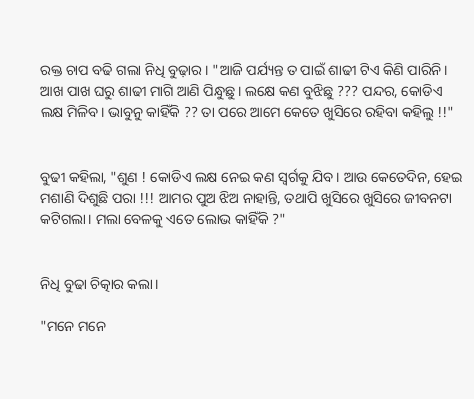ରକ୍ତ ଚାପ ବଢି ଗଲା ନିଧି ବୁଢ଼ାର। "ଆଜି ପର୍ଯ୍ୟନ୍ତ ତ ପାଇଁ ଶାଢୀ ଟିଏ କିଣି ପାରିନି। ଆଖ ପାଖ ଘରୁ ଶାଢୀ ମାଗି ଆଣି ପିନ୍ଧୁଛୁ। ଲକ୍ଷେ କଣ ବୁଝିଛୁ ??? ପନ୍ଦର, କୋଡିଏ ଲକ୍ଷ ମିଳିବ। ଭାବୁନୁ କାହିଁକି ?? ତା ପରେ ଆମେ କେତେ ଖୁସିରେ ରହିବା କହିଲୁ !!"


ବୁଢୀ କହିଲା, "ଶୁଣ ! କୋଡିଏ ଲକ୍ଷ ନେଇ କଣ ସ୍ୱର୍ଗକୁ ଯିବ। ଆଉ କେତେଦିନ, ହେଇ ମଶାଣି ଦିଶୁଛି ପରା !!! ଆମର ପୁଅ ଝିଅ ନାହାନ୍ତି, ତଥାପି ଖୁସିରେ ଖୁସିରେ ଜୀବନଟା କଟିଗଲା। ମଲା ବେଳକୁ ଏତେ ଲୋଭ କାହିଁକି ?"


ନିଧି ବୁଢା ଚିତ୍କାର କଲା।

"ମନେ ମନେ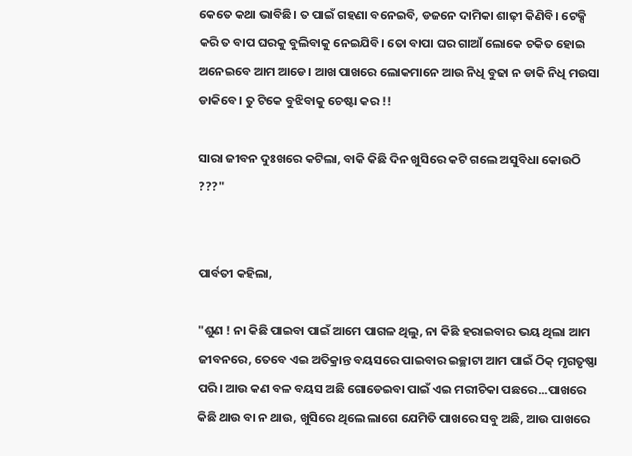କେତେ କଥା ଭାବିଛି। ତ ପାଇଁ ଗହଣା ବନେଇବି, ଡଜନେ ଦାମିକା ଶାଢ଼ୀ କିଣିବି। ଟେକ୍ସି କରି ତ ବାପ ଘରକୁ ବୁଲିବାକୁ ନେଇଯିବି। ତୋ ବାପା ଘର ଗାଆଁ ଲୋକେ ଚକିତ ହୋଇ ଅନେଇବେ ଆମ ଆଡେ। ଆଖ ପାଖରେ ଲୋକମାନେ ଆଉ ନିଧି ବୁଢା ନ ଡାକି ନିଧି ମଉସା ଡାକିବେ। ତୁ ଟିକେ ବୁଝିବାକୁ ଚେଷ୍ଟା କର !!

ସାରା ଜୀବନ ଦୁଃଖରେ କଟିଲା, ବାକି କିଛି ଦିନ ଖୁସିରେ କଟି ଗଲେ ଅସୁବିଧା କୋଉଠି ???"


ପାର୍ବତୀ କହିଲା,

"ଶୁଣ ! ନା କିଛି ପାଇବା ପାଇଁ ଆମେ ପାଗଳ ଥିଲୁ, ନା କିଛି ହରାଇବାର ଭୟ ଥିଲା ଆମ ଜୀବନରେ, ତେବେ ଏଇ ଅତିକ୍ରାନ୍ତ ବୟସରେ ପାଇବାର ଇଚ୍ଛାଟା ଆମ ପାଇଁ ଠିକ୍ ମୃଗତୃଷ୍ଣା ପରି। ଆଉ କଣ ବଳ ବୟସ ଅଛି ଗୋଡେଇବା ପାଇଁ ଏଇ ମରୀଚିକା ପଛରେ...ପାଖରେ କିଛି ଥାଉ ବା ନ ଥାଉ, ଖୁସିରେ ଥିଲେ ଲାଗେ ଯେମିତି ପାଖରେ ସବୁ ଅଛି, ଆଉ ପାଖରେ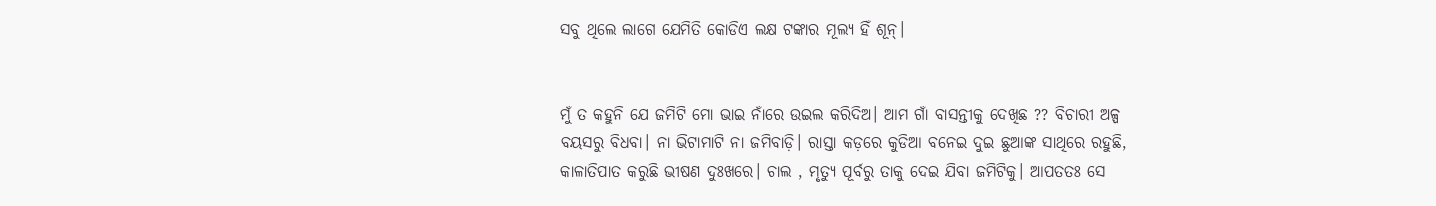ସବୁ ଥିଲେ ଲାଗେ ଯେମିତି କୋଡିଏ ଲକ୍ଷ ଟଙ୍କାର ମୂଲ୍ୟ ହିଁ ଶୂନ୍।


ମୁଁ ତ କହୁନି ଯେ ଜମିଟି ମୋ ଭାଇ ନାଁରେ ଉଇଲ କରିଦିଅ। ଆମ ଗାଁ ବାସନ୍ତୀକୁ ଦେଖିଛ ?? ବିଚାରୀ ଅଳ୍ପ ବୟସରୁ ବିଧବା। ନା ଭିଟାମାଟି ନା ଜମିବାଡ଼ି। ରାସ୍ତା କଡ଼ରେ କୁଡିଆ ବନେଇ ଦୁଇ ଛୁଆଙ୍କ ସାଥିରେ ରହୁଛି, କାଳାତିପାତ କରୁଛି ଭୀଷଣ ଦୁଃଖରେ। ଚାଲ , ମୃତ୍ୟୁ ପୂର୍ବରୁ ତାକୁ ଦେଇ ଯିବା ଜମିଟିକୁ। ଆପତତଃ ସେ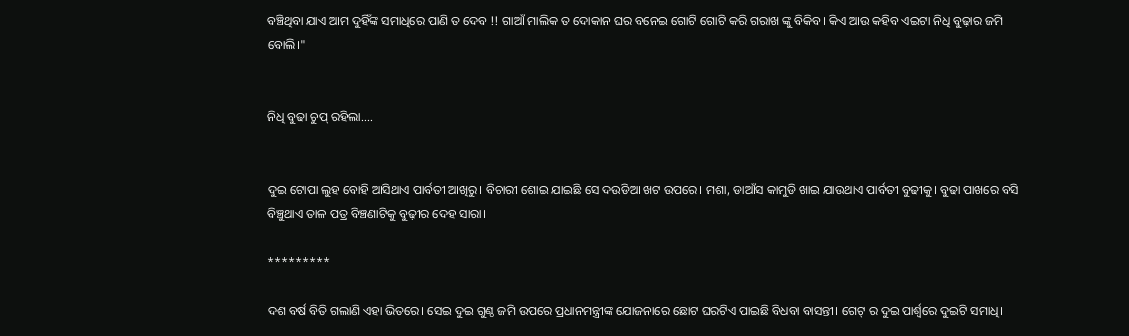ବଞ୍ଚିଥିବା ଯାଏ ଆମ ଦୁହିଁଙ୍କ ସମାଧିରେ ପାଣି ତ ଦେବ !! ଗାଆଁ ମାଲିକ ତ ଦୋକାନ ଘର ବନେଇ ଗୋଟି ଗୋଟି କରି ଗରାଖ ଙ୍କୁ ବିକିବ। କିଏ ଆଉ କହିବ ଏଇଟା ନିଧି ବୁଢ଼ାର ଜମି ବୋଲି।"


ନିଧି ବୁଢା ଚୁପ୍ ରହିଲା....


ଦୁଇ ଟୋପା ଲୁହ ବୋହି ଆସିଥାଏ ପାର୍ବତୀ ଆଖିରୁ। ବିଚାରୀ ଶୋଇ ଯାଇଛି ସେ ଦଉଡିଆ ଖଟ ଉପରେ। ମଶା, ଡାଆଁସ କାମୁଡି ଖାଇ ଯାଉଥାଏ ପାର୍ବତୀ ବୁଢୀକୁ। ବୁଢା ପାଖରେ ବସି ବିଞ୍ଚୁଥାଏ ତାଳ ପତ୍ର ବିଞ୍ଚଣାଟିକୁ ବୁଢ଼ୀର ଦେହ ସାରା।

*********

ଦଶ ବର୍ଷ ବିତି ଗଲାଣି ଏହା ଭିତରେ। ସେଇ ଦୁଇ ଗୁଣ୍ଠ ଜମି ଉପରେ ପ୍ରଧାନମନ୍ତ୍ରୀଙ୍କ ଯୋଜନାରେ ଛୋଟ ଘରଟିଏ ପାଇଛି ବିଧବା ବାସନ୍ତୀ। ଗେଟ୍ ର ଦୁଇ ପାର୍ଶ୍ୱରେ ଦୁଇଟି ସମାଧି।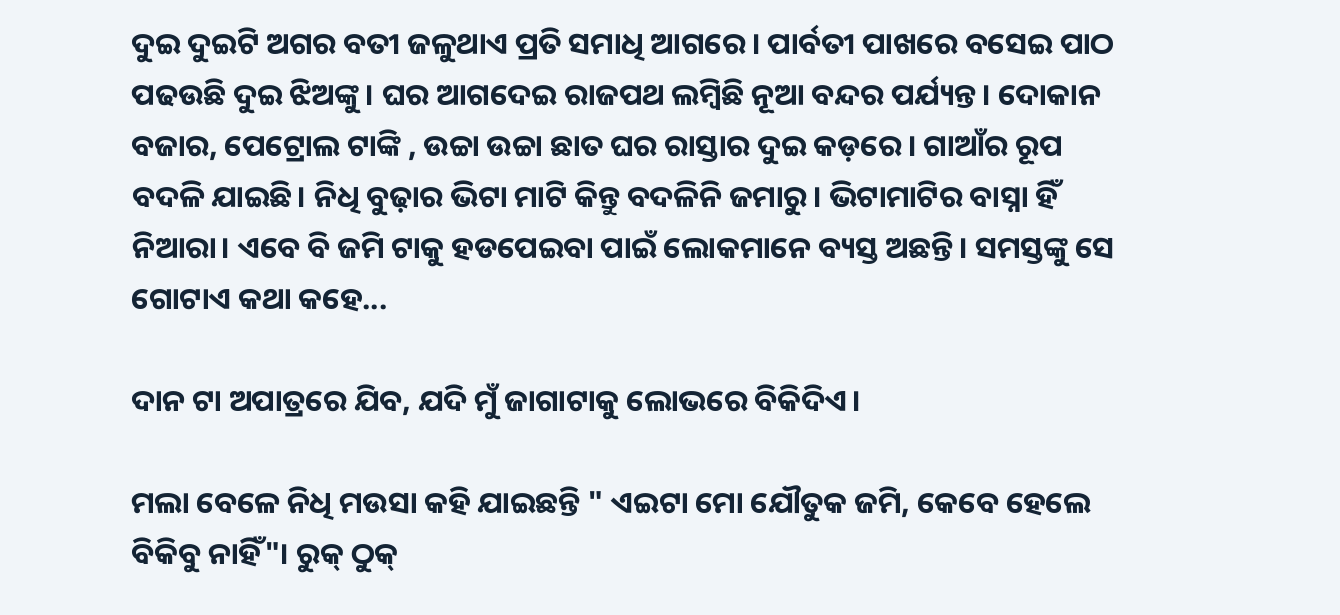ଦୁଇ ଦୁଇଟି ଅଗର ବତୀ ଜଳୁଥାଏ ପ୍ରତି ସମାଧି ଆଗରେ। ପାର୍ବତୀ ପାଖରେ ବସେଇ ପାଠ ପଢଉଛି ଦୁଇ ଝିଅଙ୍କୁ। ଘର ଆଗଦେଇ ରାଜପଥ ଲମ୍ବିଛି ନୂଆ ବନ୍ଦର ପର୍ଯ୍ୟନ୍ତ। ଦୋକାନ ବଜାର, ପେଟ୍ରୋଲ ଟାଙ୍କି , ଉଚ୍ଚା ଉଚ୍ଚା ଛାତ ଘର ରାସ୍ତାର ଦୁଇ କଡ଼ରେ। ଗାଆଁର ରୂପ ବଦଳି ଯାଇଛି। ନିଧି ବୁଢ଼ାର ଭିଟା ମାଟି କିନ୍ତୁ ବଦଳିନି ଜମାରୁ। ଭିଟାମାଟିର ବାସ୍ନା ହିଁ ନିଆରା। ଏବେ ବି ଜମି ଟାକୁ ହଡପେଇବା ପାଇଁ ଲୋକମାନେ ବ୍ୟସ୍ତ ଅଛନ୍ତି। ସମସ୍ତଙ୍କୁ ସେ ଗୋଟାଏ କଥା କହେ...

ଦାନ ଟା ଅପାତ୍ରରେ ଯିବ, ଯଦି ମୁଁ ଜାଗାଟାକୁ ଲୋଭରେ ବିକିଦିଏ।

ମଲା ବେଳେ ନିଧି ମଉସା କହି ଯାଇଛନ୍ତି " ଏଇଟା ମୋ ଯୌତୁକ ଜମି, କେବେ ହେଲେ ବିକିବୁ ନାହିଁ"। ରୁକ୍ ଠୁକ୍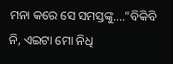ମନା କରେ ସେ ସମସ୍ତଙ୍କୁ...."ବିକିବି ନି, ଏଇଟା ମୋ ନିଧି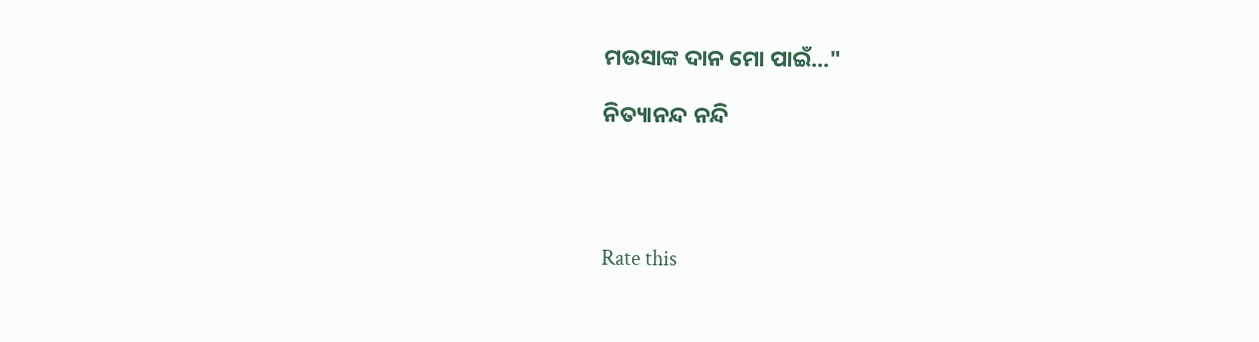ମଉସାଙ୍କ ଦାନ ମୋ ପାଇଁ..."

ନିତ୍ୟାନନ୍ଦ ନନ୍ଦି




Rate this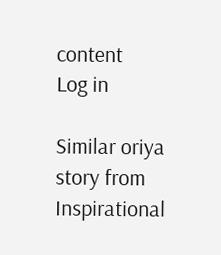content
Log in

Similar oriya story from Inspirational